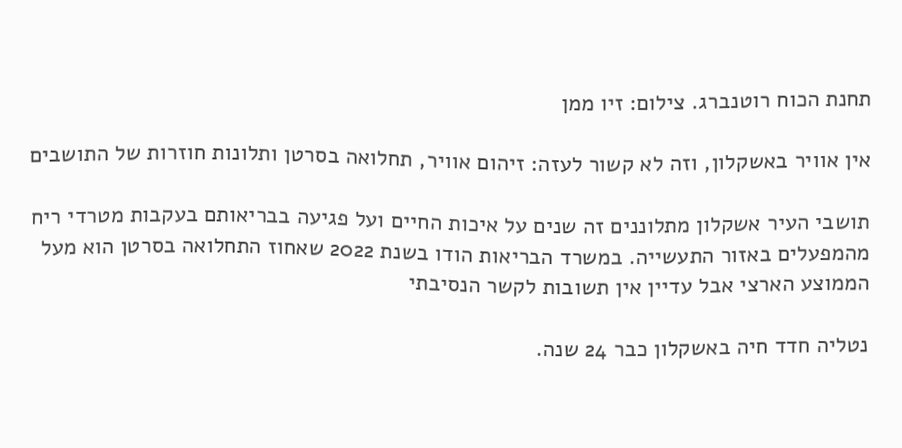תחנת הכוח רוטנברג. צילום: זיו ממן

אין אוויר באשקלון, וזה לא קשור לעזה: זיהום אוויר, תחלואה בסרטן ותלונות חוזרות של התושבים

תושבי העיר אשקלון מתלוננים זה שנים על איכות החיים ועל פגיעה בבריאותם בעקבות מטרדי ריח מהמפעלים באזור התעשייה. במשרד הבריאות הודו בשנת 2022 שאחוז התחלואה בסרטן הוא מעל הממוצע הארצי אבל עדיין אין תשובות לקשר הנסיבתי

נטליה חדד חיה באשקלון כבר 24 שנה.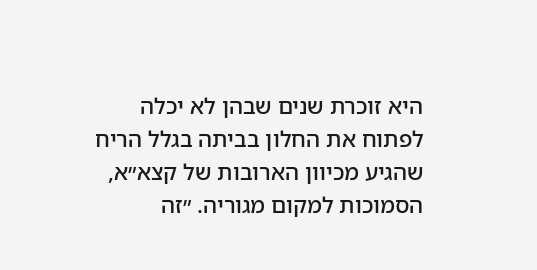היא זוכרת שנים שבהן לא יכלה לפתוח את החלון בביתה בגלל הריח שהגיע מכיוון הארובות של קצא״א, הסמוכות למקום מגוריה. ״זה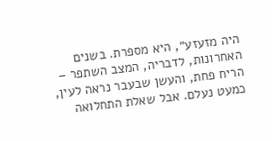היה מזעזע״, היא מספרת. בשנים האחרונות, לדבריה, המצב השתפר – הריח פחת, והעשן שבעבר נראה לעין, כמעט נעלם. אבל שאלת התחלואה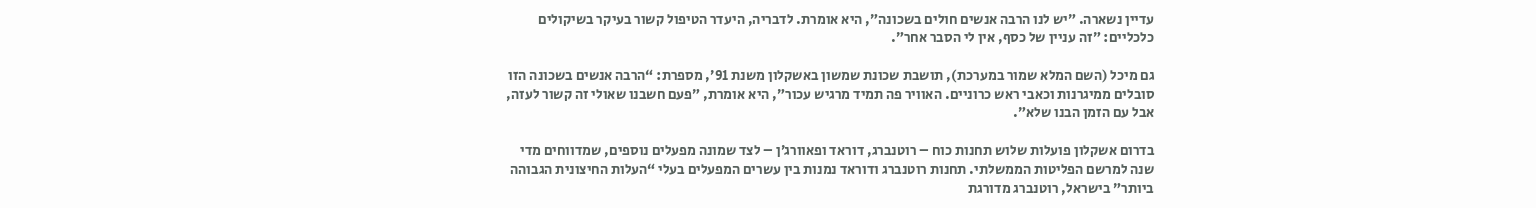עדיין נשארה. ״יש לנו הרבה אנשים חולים בשכונה״, היא אומרת. לדבריה, היעדר הטיפול קשור בעיקר בשיקולים כלכליים: ״זה עניין של כסף, אין לי הסבר אחר״.

גם מיכל (השם המלא שמור במערכת), תושבת שכונת שמשון באשקלון משנת 91׳, מספרת: “הרבה אנשים בשכונה הזו סובלים ממיגרנות וכאבי ראש כרוניים. האוויר פה תמיד מרגיש עכור״, היא אומרת, ״פעם חשבנו שאולי זה קשור לעזה, אבל עם הזמן הבנו שלא״.

בדרום אשקלון פועלות שלוש תחנות כוח – רוטנברג, דוראד ופאוורג׳ן – לצד שמונה מפעלים נוספים, שמדווחים מדי שנה למרשם הפליטות הממשלתי. תחנות רוטנברג ודוראד נמנות בין עשרים המפעלים בעלי “העלות החיצונית הגבוהה ביותר” בישראל, רוטנברג מדורגת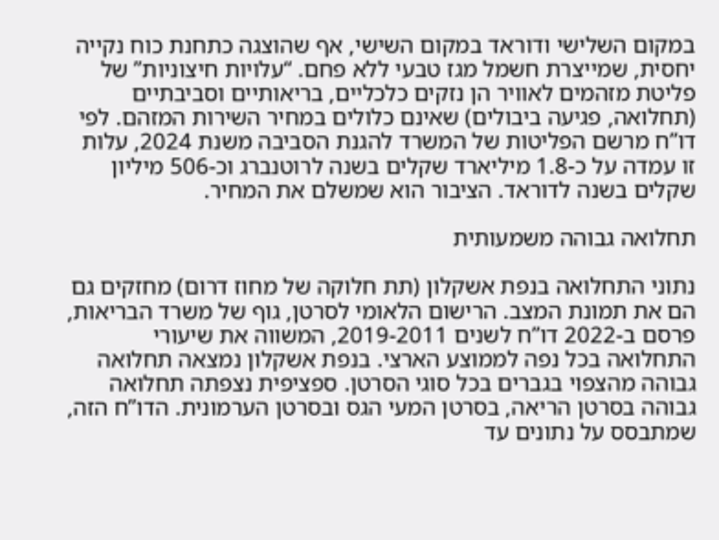במקום השלישי ודוראד במקום השישי, אף שהוצגה כתחנת כוח נקייה יחסית, שמייצרת חשמל מגז טבעי ללא פחם. “עלויות חיצוניות” של פליטת מזהמים לאוויר הן נזקים כלכליים, בריאותיים וסביבתיים (תחלואה, פגיעה ביבולים) שאינם כלולים במחיר השירות המזהם. לפי דו”ח מרשם הפליטות של המשרד להגנת הסביבה משנת 2024, עלות זו עמדה על כ-1.8 מיליארד שקלים בשנה לרוטנברג וכ-506 מיליון שקלים בשנה לדוראד. הציבור הוא שמשלם את המחיר.

תחלואה גבוהה משמעותית

נתוני התחלואה בנפת אשקלון (תת חלוקה של מחוז דרום) מחזקים גם הם את תמונת המצב. הרישום הלאומי לסרטן, גוף של משרד הבריאות, פרסם ב-2022 דו”ח לשנים 2019-2011, המשווה את שיעורי התחלואה בכל נפה לממוצע הארצי. בנפת אשקלון נמצאה תחלואה גבוהה מהצפוי בגברים בכל סוגי הסרטן. ספציפית נצפתה תחלואה גבוהה בסרטן הריאה, בסרטן המעי הגס ובסרטן הערמונית. הדו”ח הזה, שמתבסס על נתונים עד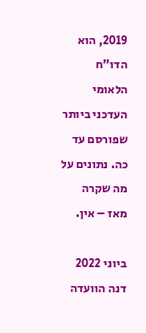2019, הוא הדו”ח הלאומי העדכני ביותר שפורסם עד כה. נתונים על מה שקרה מאז – אין.

ביוני 2022 דנה הוועדה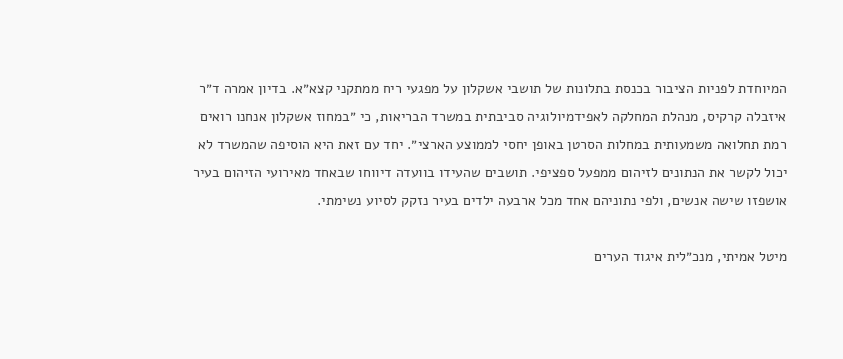המיוחדת לפניות הציבור בכנסת בתלונות של תושבי אשקלון על מפגעי ריח ממתקני קצא״א. בדיון אמרה ד״ר איזבלה קרקיס, מנהלת המחלקה לאפידמיולוגיה סביבתית במשרד הבריאות, כי ״במחוז אשקלון אנחנו רואים רמת תחלואה משמעותית במחלות הסרטן באופן יחסי לממוצע הארצי״. יחד עם זאת היא הוסיפה שהמשרד לא יכול לקשר את הנתונים לזיהום ממפעל ספציפי. תושבים שהעידו בוועדה דיווחו שבאחד מאירועי הזיהום בעיר אושפזו שישה אנשים, ולפי נתוניהם אחד מכל ארבעה ילדים בעיר נזקק לסיוע נשימתי.

מיטל אמיתי, מנכ״לית איגוד הערים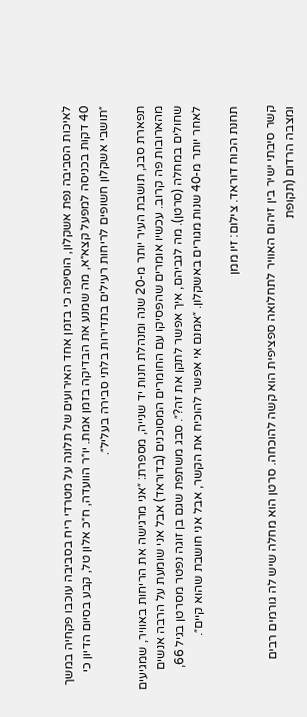לאיכות הסביבה נפת אשקלון, הוסיפה כי בזמן אחד האירועים של תלונה על מטרדי ריח בסביבה עוכבו פקחיה במשך 40 דקות בכניסה למפעל קצא״א, מה שמנע את הבדיקה בזמן אמת. יו״ר הוועדה, ח״כ אלון טל, קבע בסיום הדיון כי ״תושבי אשקלון חשופים לריחות רעילים בתדירות בלתי סבירה בעליל״.

תפארת סבג, תושבת העיר יותר מ-20 שנה ומנהלת חנות יד שנייה, מספרת: ״אני מרגישה את הריחות באוויר, שמגיעים מהארובות פה קרוב. עכשיו אומרים שהפסיקו עם החומרים המסוכנים (בדוראד) אבל אני שומעת על הרבה אנשים שחולים במחלה (סרטן). מה לגביהם, איך אפשר לתקן את זה?״. סבג משתפת שגם בן זוגה נפטר מסרטן בגיל 66, לאחר יותר מ-40 שנות מגורים באשקלון. ״אמנם אי אפשר להוכיח את הקשר, אבל אני חושבת שהוא קיים״.

תחנת הכוח דוראד. צילום: זיו ממן

קשר סיבתי ישיר בין זיהום האוויר לתחלואה ספציפית הוא קשה להוכחה. סרטן הוא מחלה שיש לה גורמים רבים ומצבה הרדום (תקופת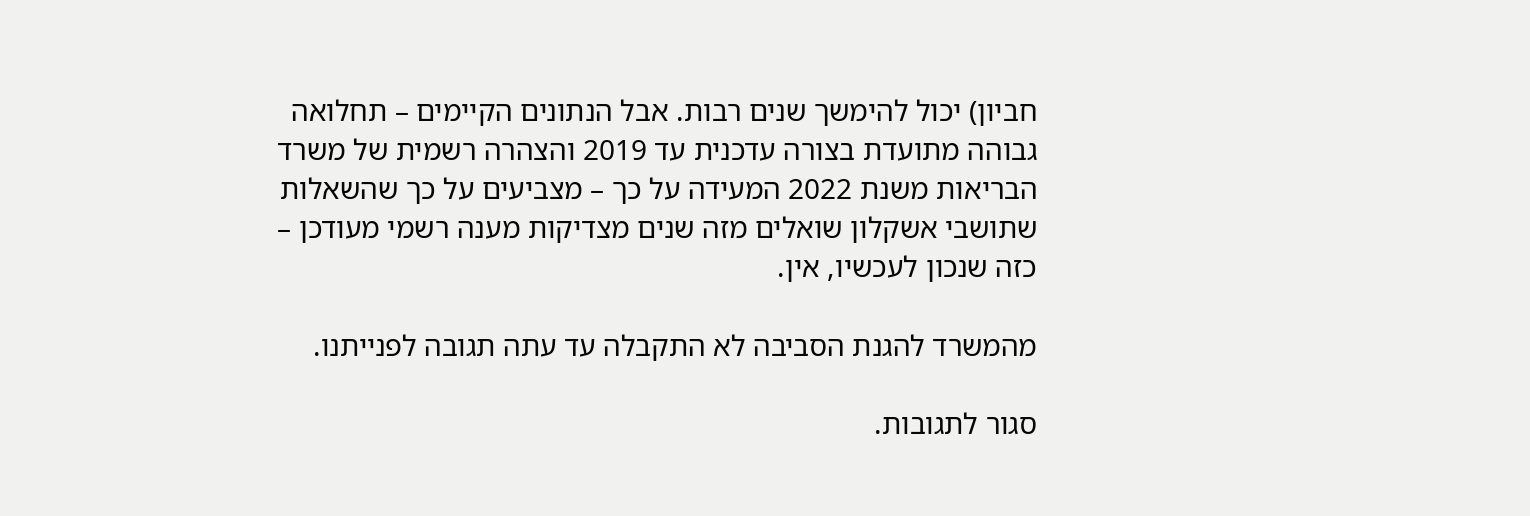חביון) יכול להימשך שנים רבות. אבל הנתונים הקיימים – תחלואה גבוהה מתועדת בצורה עדכנית עד 2019 והצהרה רשמית של משרד הבריאות משנת 2022 המעידה על כך – מצביעים על כך שהשאלות שתושבי אשקלון שואלים מזה שנים מצדיקות מענה רשמי מעודכן – כזה שנכון לעכשיו, אין.

מהמשרד להגנת הסביבה לא התקבלה עד עתה תגובה לפנייתנו.

סגור לתגובות.